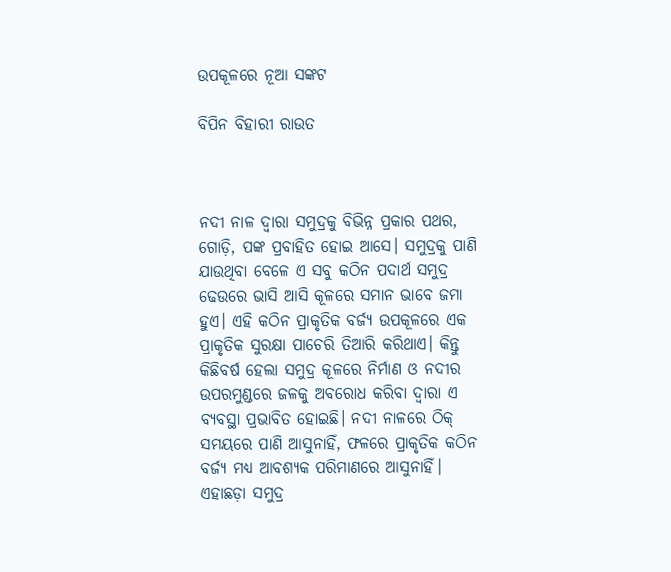ଉପକୂଳରେ ନୂଆ ସଙ୍କଟ

ବିପିନ ବିହାରୀ ରାଉତ



ନଦୀ ନାଳ ଦ୍ୱାରା ସମୁଦ୍ରକୁ ବିଭିନ୍ନ ପ୍ରକାର ପଥର, ଗୋଡ଼ି, ପଙ୍କ ପ୍ରବାହିତ ହୋଇ ଆସେ। ସମୁଦ୍ରକୁ ପାଣି ଯାଉଥିବା ବେଳେ ଏ ସବୁ କଠିନ ପଦାର୍ଥ ସମୁଦ୍ର ଢେଉରେ ଭାସି ଆସି କୂଳରେ ସମାନ ଭାବେ ଜମା ହୁଏ। ଏହି କଠିନ ପ୍ରାକୃତିକ ବର୍ଜ୍ୟ ଉପକୂଳରେ ଏକ ପ୍ରାକୃତିକ ସୁରକ୍ଷା ପାଚେରି ତିଆରି କରିଥାଏ। କିନ୍ତୁ କିଛିବର୍ଷ ହେଲା ସମୁଦ୍ର କୂଳରେ ନିର୍ମାଣ ଓ ନଦୀର ଉପରମୁଣ୍ଡରେ ଜଳକୁ ଅବରୋଧ କରିବା ଦ୍ୱାରା ଏ ବ୍ୟବସ୍ଥା ପ୍ରଭାବିତ ହୋଇଛି। ନଦୀ ନାଳରେ ଠିକ୍‌ ସମୟରେ ପାଣି ଆସୁନାହିଁ, ଫଳରେ ପ୍ରାକୃତିକ କଠିନ ବର୍ଜ୍ୟ ମଧ୍ୟ ଆବଶ୍ୟକ ପରିମାଣରେ ଆସୁନାହିଁ। ଏହାଛଡ଼ା ସମୁଦ୍ର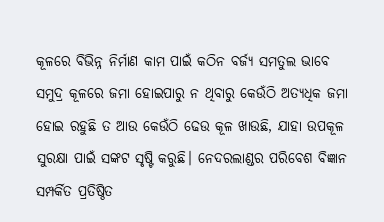କୂଳରେ ବିଭିନ୍ନ ନିର୍ମାଣ କାମ ପାଇଁ କଠିନ ବର୍ଜ୍ୟ ସମତୁଲ ଭାବେ ସମୁଦ୍ର କୂଳରେ ଜମା ହୋଇପାରୁ ନ ଥିବାରୁ କେଉଁଠି ଅତ୍ୟଧିକ ଜମା ହୋଇ ରହୁଛି ତ ଆଉ କେଉଁଠି ଢେଉ କୂଳ ଖାଉଛି, ଯାହା ଉପକୂଳ ସୁରକ୍ଷା ପାଇଁ ସଙ୍କଟ ସୃଷ୍ଟି କରୁଛି। ନେଦରଲାଣ୍ଡର ପରିବେଶ ବିଜ୍ଞାନ ସମ୍ପର୍କିତ ପ୍ରତିଷ୍ଠିତ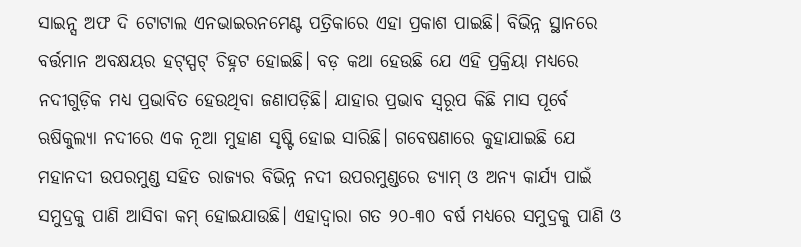ସାଇନ୍ସ ଅଫ ଦି ଟୋଟାଲ ଏନଭାଇରନମେଣ୍ଟ ପତ୍ରିକାରେ ଏହା ପ୍ରକାଶ ପାଇଛି। ବିଭିନ୍ନ ସ୍ଥାନରେ ବର୍ତ୍ତମାନ ଅବକ୍ଷୟର ହଟ୍‌ସ୍ପଟ୍‌ ଚିହ୍ନଟ ହୋଇଛି। ବଡ଼ କଥା ହେଉଛି ଯେ ଏହି ପ୍ରକ୍ରିୟା ମଧ୍ୟରେ ନଦୀଗୁଡ଼ିକ ମଧ୍ୟ ପ୍ରଭାବିତ ହେଉଥିବା ଜଣାପଡ଼ିଛି। ଯାହାର ପ୍ରଭାବ ସ୍ବରୂପ କିଛି ମାସ ପୂର୍ବେ ଋଷିକୁଲ୍ୟା ନଦୀରେ ଏକ ନୂଆ ମୁହାଣ ସୃଷ୍ଟି ହୋଇ ସାରିଛି। ଗବେଷଣାରେ କୁହାଯାଇଛି ଯେ ମହାନଦୀ ଉପରମୁଣ୍ଡ ସହିତ ରାଜ୍ୟର ବିଭିନ୍ନ ନଦୀ ଉପରମୁଣ୍ଡରେ ଡ୍ୟାମ୍‌ ଓ ଅନ୍ୟ କାର୍ଯ୍ୟ ପାଇଁ ସମୁଦ୍ରକୁ ପାଣି ଆସିବା କମ୍‌ ହୋଇଯାଉଛି। ଏହାଦ୍ୱାରା ଗତ ୨୦-୩୦ ବର୍ଷ ମଧ୍ୟରେ ସମୁଦ୍ରକୁ ପାଣି ଓ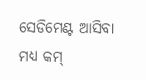ସେଡିମେଣ୍ଟ ଆସିବା ମଧ୍ୟ କମ୍‌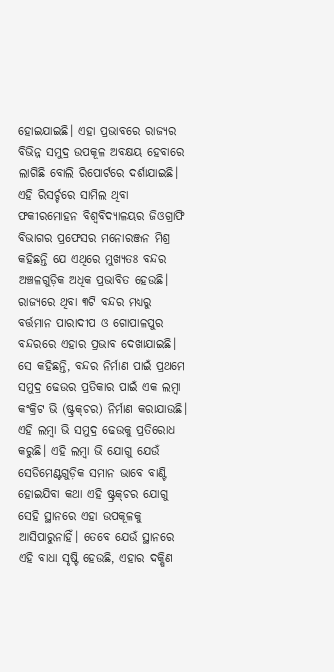ହୋଇଯାଇଛି। ଏହା ପ୍ରଭାବରେ ରାଜ୍ୟର ବିଭିନ୍ନ ସମୁଦ୍ର ଉପକୂଳ ଅବକ୍ଷୟ ହେବାରେ ଲାଗିଛି ବୋଲି ରିପୋର୍ଟରେ ଦର୍ଶାଯାଇଛି। ଏହି ରିସର୍ଚ୍ଚରେ ସାମିଲ ଥିବା ଫକୀରମୋହନ ବିଶ୍ୱବିଦ୍ୟାଳୟର ଜିଓଗ୍ରାଫି ବିଭାଗର ପ୍ରଫେସର ମନୋରଞ୍ଜନ ମିଶ୍ର କହିଛନ୍ତି ଯେ ଏଥିରେ ମୁଖ୍ୟତଃ ବନ୍ଦର ଅଞ୍ଚଳଗୁଡ଼ିକ ଅଧିକ ପ୍ରଭାବିତ ହେଉଛି। ରାଜ୍ୟରେ ଥିବା ୩ଟି ବନ୍ଦର ମଧ୍ୟରୁ ବର୍ତ୍ତମାନ ପାରାଦୀପ ଓ ଗୋପାଳପୁର ବନ୍ଦରରେ ଏହାର ପ୍ରଭାବ ଦେଖାଯାଇଛି। ସେ କହିଛନ୍ତି, ବନ୍ଦର ନିର୍ମାଣ ପାଇଁ ପ୍ରଥମେ ସମୁଦ୍ର ଢେଉର ପ୍ରତିକାର ପାଇଁ ଏକ ଲମ୍ବା କଂକ୍ରିଟ ଭି (ଷ୍ଟ୍ରକ୍‌ଚର) ନିର୍ମାଣ କରାଯାଉଛି। ଏହି ଲମ୍ବା ଭି ସମୁଦ୍ର ଢେଉକୁ ପ୍ରତିରୋଧ କରୁଛି। ଏହି ଲମ୍ବା ଭି ଯୋଗୁ ଯେଉଁ ସେଡିମେଣ୍ଟଗୁଡ଼ିକ ସମାନ ଭାବେ ବାଣ୍ଟି ହୋଇଯିବା କଥା ଏହି ଷ୍ଟ୍ରକ୍‌ଚର ଯୋଗୁ ସେହି ସ୍ଥାନରେ ଏହା ଉପକୂଳକୁ ଆସିପାରୁନାହିଁ। ତେବେ ଯେଉଁ ସ୍ଥାନରେ ଏହି ବାଧା ସୃଷ୍ଟି ହେଉଛି, ଏହାର ଦକ୍ଷିଣ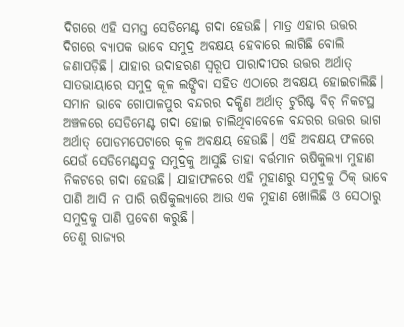ଦିଗରେ ଏହି ସମସ୍ତ ସେଡିମେଣ୍ଟ ଗଦା ହେଉଛି। ମାତ୍ର ଏହାର ଉତ୍ତର ଦିଗରେ ବ୍ୟାପକ ଭାବେ ସମୁଦ୍ର ଅବକ୍ଷୟ ହେବାରେ ଲାଗିଛି ବୋଲି ଜଣାପଡ଼ିଛି। ଯାହାର ଉଦାହରଣ ସ୍ବରୂପ ପାରାଦୀପର ଉତ୍ତର ଅର୍ଥାତ୍‌ ସାତଭାୟାରେ ସମୁଦ୍ର କୂଳ ଲଙ୍ଘିବା ସହିତ ଏଠାରେ ଅବକ୍ଷୟ ହୋଇଚାଲିଛି। ସମାନ ଭାବେ ଗୋପାଳପୁର ବନ୍ଦରର ଦକ୍ଷିଣ ଅର୍ଥାତ୍‌ ଟୁରିଷ୍ଟ ବିଚ୍‌ ନିକଟସ୍ଥ ଅଞ୍ଚଳରେ ସେଡିମେଣ୍ଟ ଗଦା ହୋଇ ଚାଲିଥିବାବେଳେ ବନ୍ଦରର ଉତ୍ତର ଭାଗ ଅର୍ଥାତ୍‌ ପୋଡମପେଟାରେ କୂଳ ଅବକ୍ଷୟ ହେଉଛି। ଏହି ଅବକ୍ଷୟ ଫଳରେ ଯେଉଁ ସେଡିମେଣ୍ଟସବୁ ସମୁଦ୍ରକୁ ଆସୁଛି ତାହା ବର୍ତ୍ତମାନ ଋଷିକୁଲ୍ୟା ମୁହାଣ ନିକଟରେ ଗଦା ହେଉଛି। ଯାହାଫଳରେ ଏହି ମୁହାଣରୁ ସମୁଦ୍ରକୁ ଠିକ୍‌ ଭାବେ ପାଣି ଆସି ନ ପାରି ଋଷିକୁଲ୍ୟାରେ ଆଉ ଏକ ମୁହାଣ ଖୋଲିଛି ଓ ସେଠାରୁ ସମୁଦ୍ରକୁ ପାଣି ପ୍ରବେଶ କରୁଛି।
ତେଣୁ ରାଜ୍ୟର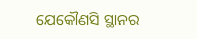ଯେକୌଣସି ସ୍ଥାନର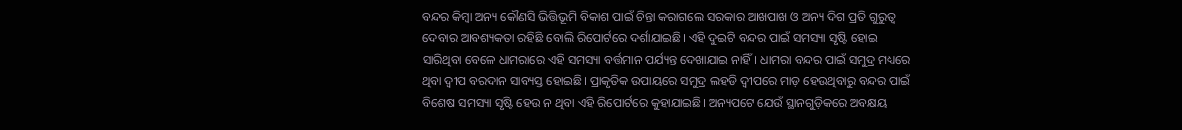ବନ୍ଦର କିମ୍ବା ଅନ୍ୟ କୌଣସି ଭିତ୍ତିଭୂମି ବିକାଶ ପାଇଁ ଚିନ୍ତା କରାଗଲେ ସରକାର ଆଖପାଖ ଓ ଅନ୍ୟ ଦିଗ ପ୍ରତି ଗୁରୁତ୍ୱ ଦେବାର ଆବଶ୍ୟକତା ରହିଛି ବୋଲି ରିପୋର୍ଟରେ ଦର୍ଶାଯାଇଛି। ଏହି ଦୁଇଟି ବନ୍ଦର ପାଇଁ ସମସ୍ୟା ସୃଷ୍ଟି ହୋଇ ସାରିଥିବା ବେଳେ ଧାମରାରେ ଏହି ସମସ୍ୟା ବର୍ତ୍ତମାନ ପର୍ଯ୍ୟନ୍ତ ଦେଖାଯାଇ ନାହିଁ। ଧାମରା ବନ୍ଦର ପାଇଁ ସମୁଦ୍ର ମଧ୍ୟରେ ଥିବା ଦ୍ୱୀପ ବରଦାନ ସାବ୍ୟସ୍ତ ହୋଇଛି। ପ୍ରାକୃତିକ ଉପାୟରେ ସମୁଦ୍ର ଲହଡି ଦ୍ୱୀପରେ ମାଡ଼ ହେଉଥିବାରୁ ବନ୍ଦର ପାଇଁ ବିଶେଷ ସମସ୍ୟା ସୃଷ୍ଟି ହେଉ ନ ଥିବା ଏହି ରିପୋର୍ଟରେ କୁହାଯାଇଛି। ଅନ୍ୟପଟେ ଯେଉଁ ସ୍ଥାନଗୁଡ଼ିକରେ ଅବକ୍ଷୟ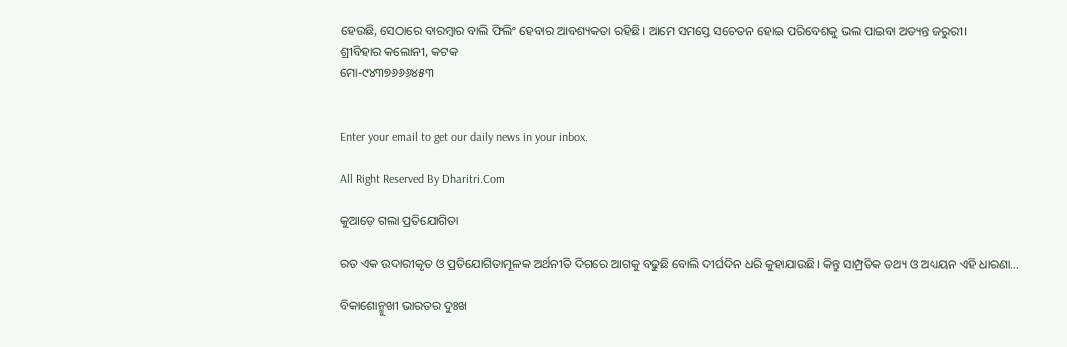ହେଉଛି, ସେଠାରେ ବାରମ୍ବାର ବାଲି ଫିଲିଂ ହେବାର ଆବଶ୍ୟକତା ରହିଛି। ଆମେ ସମସ୍ତେ ସଚେତନ ହୋଇ ପରିବେଶକୁ ଭଲ ପାଇବା ଅତ୍ୟନ୍ତ ଜରୁରୀ।
ଶ୍ରୀବିହାର କଲୋନୀ, କଟକ
ମୋ-୯୪୩୭୬୬୬୪୫୩


Enter your email to get our daily news in your inbox.

All Right Reserved By Dharitri.Com

କୁଆଡ଼େ ଗଲା ପ୍ରତିଯୋଗିତା

ରତ ଏକ ଉଦାରୀକୃତ ଓ ପ୍ରତିଯୋଗିତାମୂଳକ ଅର୍ଥନୀତି ଦିଗରେ ଆଗକୁ ବଢୁଛି ବୋଲି ଦୀର୍ଘଦିନ ଧରି କୁହାଯାଉଛି। କିନ୍ତୁ ସାମ୍ପ୍ରତିକ ତଥ୍ୟ ଓ ଅଧ୍ୟୟନ ଏହି ଧାରଣା…

ବିକାଶୋନ୍ମୁଖୀ ଭାରତର ଦୁଃଖ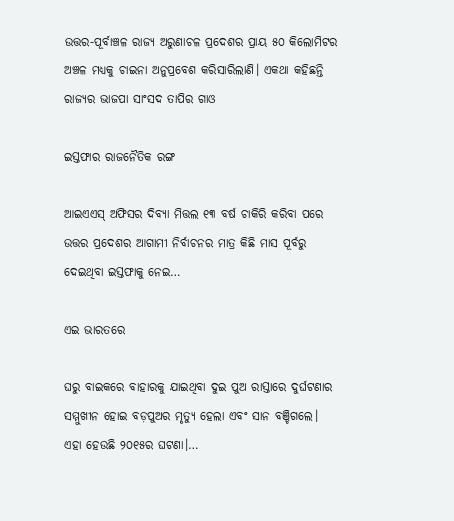ଉତ୍ତର-ପୂର୍ବାଞ୍ଚଳ ରାଜ୍ୟ ଅରୁଣାଚଳ ପ୍ରଦେଶର ପ୍ରାୟ ୫୦ କିଲୋମିଟର ଅଞ୍ଚଳ ମଧ୍ୟକୁ ଚାଇନା ଅନୁପ୍ରବେଶ କରିସାରିଲାଣି। ଏକଥା କହିଛନ୍ତି ରାଜ୍ୟର ଭାଜପା ସାଂସଦ ତାପିର ଗାଓ

ଇସ୍ତଫାର ରାଜନୈତିକ ରଙ୍ଗ

ଆଇଏଏସ୍‌ ଅଫିସର ଦିବ୍ୟା ମିତ୍ତଲ ୧୩ ବର୍ଷ ଚାକିରି କରିବା ପରେ ଉତ୍ତର ପ୍ରଦେଶର ଆଗାମୀ ନିର୍ବାଚନର ମାତ୍ର କିଛି ମାସ ପୂର୍ବରୁ ଦେଇଥିବା ଇସ୍ତଫାକୁ ନେଇ…

ଏଇ ଭାରତରେ

ଘରୁ ବାଇକରେ ବାହାରକୁ ଯାଇଥିବା ଦୁଇ ପୁଅ ରାସ୍ତାରେ ଦୁର୍ଘଟଣାର ସମ୍ମୁଖୀନ ହୋଇ ବଡ଼ପୁଅର ମୃତ୍ୟୁ ହେଲା ଏବଂ ସାନ ବଞ୍ଚିଗଲେ। ଏହା ହେଉଛି ୨୦୧୫ର ଘଟଣା।…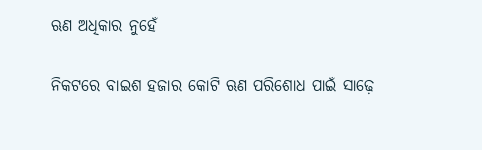ଋଣ ଅଧିକାର ନୁହେଁ

ନିକଟରେ ବାଇଶ ହଜାର କୋଟି ଋଣ ପରିଶୋଧ ପାଇଁ ସାଢ଼େ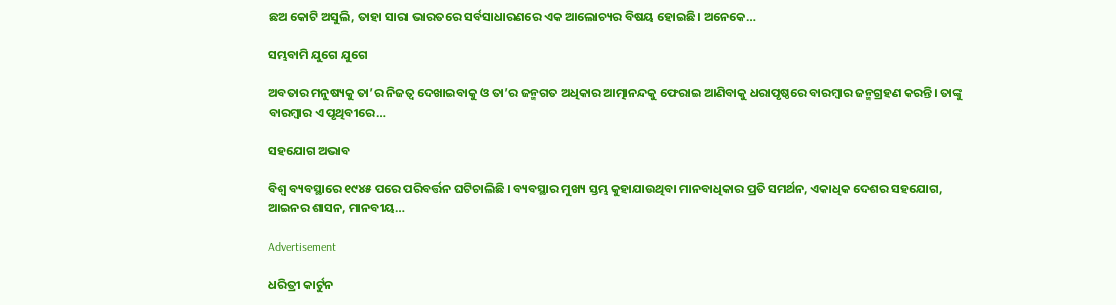ଛଅ କୋଟି ଅସୁଲି, ତାହା ସାରା ଭାରତରେ ସର୍ବସାଧାରଣରେ ଏକ ଆଲୋଚ୍ୟର ବିଷୟ ହୋଇଛି। ଅନେକେ…

ସମ୍ଭବାମି ଯୁଗେ ଯୁଗେ

ଅବତାର ମନୁଷ୍ୟକୁ ତା’ର ନିଜତ୍ୱ ଦେଖାଇବାକୁ ଓ ତା’ର ଜନ୍ମଗତ ଅଧିକାର ଆତ୍ମାନନ୍ଦକୁ ଫେରାଇ ଆଣିବାକୁ ଧରାପୃଷ୍ଠରେ ବାରମ୍ବାର ଜନ୍ମଗ୍ରହଣ କରନ୍ତି। ତାଙ୍କୁ ବାରମ୍ବାର ଏ ପୃଥିବୀରେ…

ସହଯୋଗ ଅଭାବ

ବିଶ୍ୱ ବ୍ୟବସ୍ଥାରେ ୧୯୪୫ ପରେ ପରିବର୍ତ୍ତନ ଘଟିଚାଲିଛି । ବ୍ୟବସ୍ଥାର ମୁଖ୍ୟ ସ୍ତମ୍ଭ କୁହାଯାଉଥିବା ମାନବାଧିକାର ପ୍ରତି ସମର୍ଥନ, ଏକାଧିକ ଦେଶର ସହଯୋଗ, ଆଇନର ଶାସନ, ମାନବୀୟ…

Advertisement

ଧରିତ୍ରୀ କାର୍ଟୁନ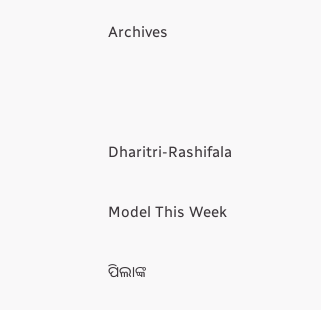Archives



Dharitri-Rashifala

Model This Week

ପିଲାଙ୍କ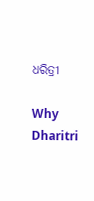ଧରିତ୍ରୀ

Why Dharitri